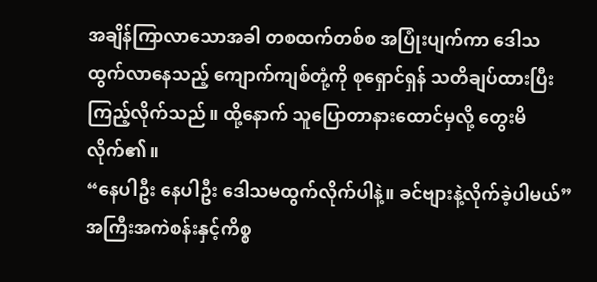အချိန်ကြာလာသောအခါ တစထက်တစ်စ အပြုံးပျက်ကာ ဒေါသထွက်လာနေသည့် ကျောက်ကျစ်တုံ့ကို စုရှောင်ရှန် သတိချပ်ထားပြီးကြည့်လိုက်သည်။ ထို့နောက် သူပြောတာနားထောင်မှလို့ တွေးမိလိုက်၏။
“နေပါဦး နေပါဦး ဒေါသမထွက်လိုက်ပါနဲ့။ ခင်ဗျားနဲ့လိုက်ခဲ့ပါမယ်”
အကြီးအကဲစန်းနှင့်ကိစ္စ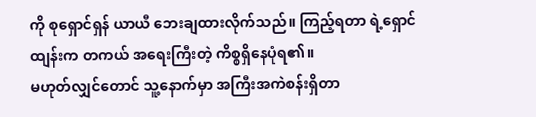ကို စုရှောင်ရှန် ယာယီ ဘေးချထားလိုက်သည်။ ကြည့်ရတာ ရဲ့ရှောင်ထျန်းက တကယ် အရေးကြီးတဲ့ ကိစ္စရှိနေပုံရ၏။
မဟုတ်လျှင်တောင် သူ့နောက်မှာ အကြီးအကဲစန်းရှိတာ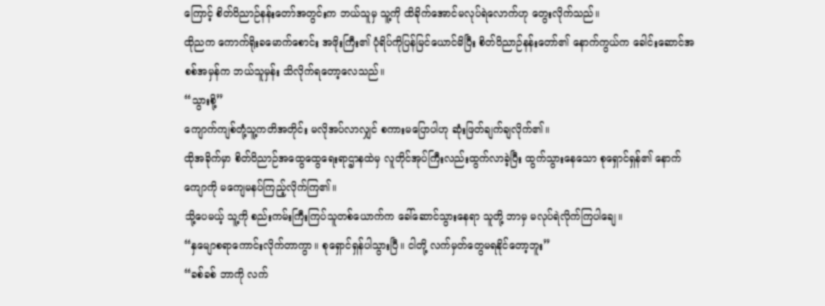ကြောင့် စိတ်ဝိညာဉ်နန်းတော်အတွင်းက ဘယ်သူမှ သူ့ကို ထိခိုက်အောင်မလုပ်ရဲလောက်ဟု တွေးလိုက်သည်။
ထိုညက ကောက်ရိုးခမောက်စောင်း အဖိုးကြီး၏ ပုံရိပ်ကိုပြန်မြင်ယောင်မိပြီး စိတ်ဝိညာဉ်နန်းတော်၏ နောက်ကွယ်က ခေါင်းဆောင်အစစ်အမှန်က ဘယ်သူမှန်း သိလိုက်ရတော့လေသည်။
“သွားစို့”
ကျောက်ကျစ်တုံ့သူ့ကတိအတိုင်း မလိုအပ်လာလျှင် စကားမပြောပါဟု ဆုံးဖြတ်ချက်ချလိုက်၏။
ထိုအခိုက်မှာ စိတ်ဝိညာဉ်အထွေထွေရေးရာဌာနထဲမှ လူတိုင်အုပ်ကြီးလည်းထွက်လာခဲ့ပြီး ထွက်သွားနေသော စုရှောင်ရှန်၏ နောက်ကျောကို မကျေမနပ်ကြည့်လိုက်ကြ၏။
သို့ပေမယ့် သူ့ကို စည်းကမ်းကြီးကြပ်သူတစ်ယောက်က ခေါ်ဆောင်သွားနေရာ သူတို့ ဘာမှ မလုပ်ရဲလိုက်ကြပါချေ။
“နှမျောစရာကောင်းလိုက်တာကွာ။ စုရှောင်ရှန်ပါသွားပြီ။ ငါတို့ လက်မှတ်တွေမရနိုင်တော့ဘူး”
“ခစ်ခစ် ဘာကို လက်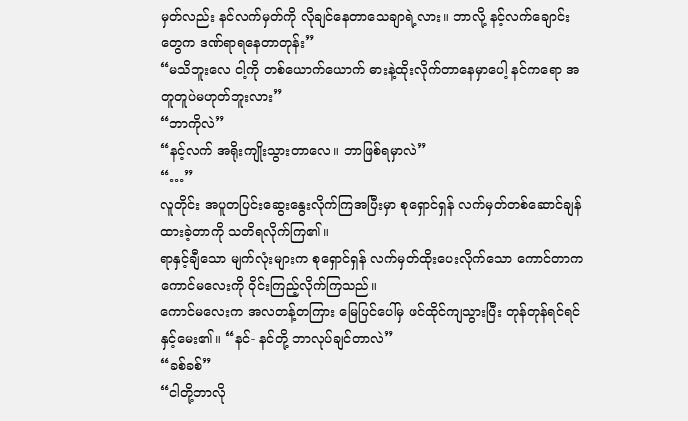မှတ်လည်း နင်လက်မှတ်ကို လိုချင်နေတာသေချာရဲ့လား။ ဘာလို့ နင့်လက်ချောင်းတွေက ဒဏ်ရာရနေတာတုန်း”
“မသိဘူးလေ ငါ့ကို တစ်ယောက်ယောက် ဓားနဲ့ထိုးလိုက်တာနေမှာပေါ့ နင်ကရော အတူတူပဲမဟုတ်ဘူးလား”
“ဘာကိုလဲ”
“နင့်လက် အရိုးကျိုးသွားတာလေ။ ဘာဖြစ်ရမှာလဲ”
“…”
လူတိုင်း အပူတပြင်းဆွေးနွေးလိုက်ကြအပြီးမှာ စုရှောင်ရှန် လက်မှတ်တစ်ဆောင်ချန်ထားခဲ့တာကို သတိရလိုက်ကြ၏။
ရာနှင့်ချီသော မျက်လုံးများက စုရှောင်ရှန် လက်မှတ်ထိုးပေးလိုက်သော ကောင်တာက ကောင်မလေးကို ဝိုင်းကြည့်လိုက်ကြသည်။
ကောင်မလေးက အလတန့်တကြား မြေပြင်ပေါ်မှ ဖင်ထိုင်ကျသွားပြီး တုန်တုန်ရင်ရင်နှင့်မေး၏။ “နင်- နင်တို့ ဘာလုပ်ချင်တာလဲ”
“ခစ်ခစ်”
“ငါတို့ဘာလို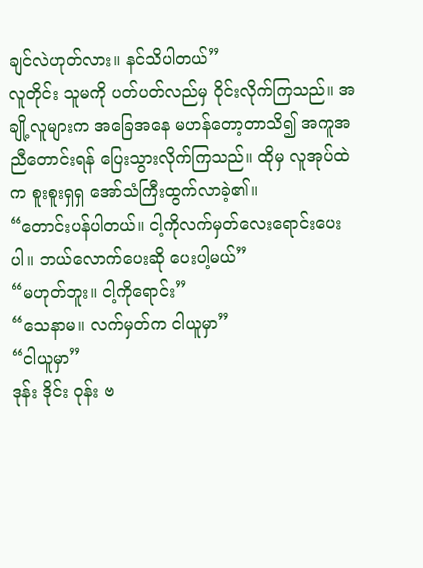ချင်လဲဟုတ်လား။ နင်သိပါတယ်”
လူတိုင်း သူမကို ပတ်ပတ်လည်မှ ဝိုင်းလိုက်ကြသည်။ အချို့လူများက အခြေအနေ မဟန်တော့တာသိ၍ အကူအညီတောင်းရန် ပြေးသွားလိုက်ကြသည်။ ထိုမှ လူအုပ်ထဲက စူးစူးရှရှ အော်သံကြီးထွက်လာခဲ့၏။
“တောင်းပန်ပါတယ်။ ငါ့ကိုလက်မှတ်လေးရောင်းပေးပါ။ ဘယ်လောက်ပေးဆို ပေးပါ့မယ်”
“မဟုတ်ဘူး။ ငါ့ကိုရောင်း”
“သေနာမ။ လက်မှတ်က ငါယူမှာ”
“ငါယူမှာ”
ဒုန်း ဒိုင်း ဝုန်း ဗ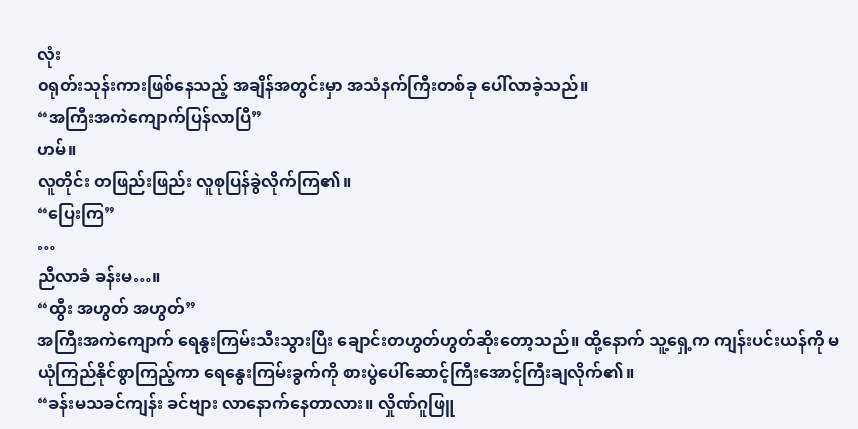လုံး
၀ရုတ်းသုန်းကားဖြစ်နေသည့် အချိန်အတွင်းမှာ အသံနက်ကြီးတစ်ခု ပေါ်လာခဲ့သည်။
“အကြီးအကဲကျောက်ပြန်လာပြီ”
ဟမ်။
လူတိုင်း တဖြည်းဖြည်း လူစုပြန်ခွဲလိုက်ကြ၏။
“ပြေးကြ”
…
ညီလာခံ ခန်းမ…။
“ထွီး အဟွတ် အဟွတ်”
အကြီးအကဲကျောက် ရေနွးကြမ်းသီးသွားပြီး ချောင်းတဟွတ်ဟွတ်ဆိုးတော့သည်။ ထို့နောက် သူ့ရှေ့က ကျန်းပင်းယန်ကို မယုံကြည်နိုင်စွာကြည့်ကာ ရေနွေးကြမ်းခွက်ကို စားပွဲပေါ်ဆောင့်ကြီးအောင့်ကြီးချလိုက်၏။
“ခန်းမသခင်ကျန်း ခင်ဗျား လာနောက်နေတာလား။ လှိုဏ်ဂူဖြူ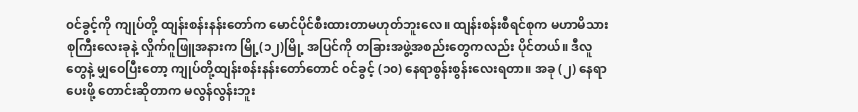၀င်ခွင့်ကို ကျုပ်တို့ ထျန်းစန်းနန်းတော်က မောင်ပိုင်စီးထားတာမဟုတ်ဘူးလေ။ ထျန်းစန်းစီရင်စုက မဟာမိသားစုကြီးလေးခုနဲ့ လှိုက်ဂူဖြူအနားက မြို့(၁၂)မြို့ အပြင်ကို တခြားအဖွဲ့အစည်းတွေကလည်း ပိုင်တယ်။ ဒီလူတွေနဲ့ မျှဝေပြီးတော့ ကျုပ်တို့ထျန်းစန်းနန်းတော်တောင် ၀င်ခွင့် (၁၀) နေရာစွန်းစွန်းလေးရတာ။ အခု (၂) နေရာပေးဖို့ တောင်းဆိုတာက မလွန်လွန်းဘူး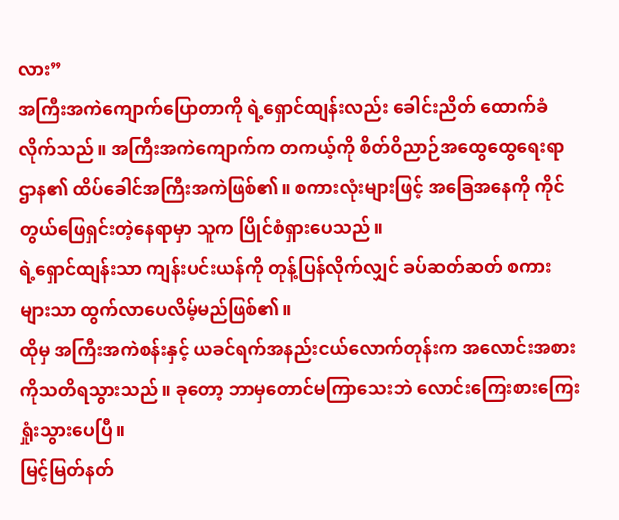လား”
အကြီးအကဲကျောက်ပြောတာကို ရဲ့ရှောင်ထျန်းလည်း ခေါင်းညိတ် ထောက်ခံလိုက်သည်။ အကြီးအကဲကျောက်က တကယ့်ကို စိတ်ဝိညာဉ်အထွေထွေရေးရာဌာန၏ ထိပ်ခေါင်အကြီးအကဲဖြစ်၏။ စကားလုံးများဖြင့် အခြေအနေကို ကိုင်တွယ်ဖြေရှင်းတဲ့နေရာမှာ သူက ပြိုင်စံရှားပေသည်။
ရဲ့ရှောင်ထျန်းသာ ကျန်းပင်းယန်ကို တုန့်ပြန်လိုက်လျှင် ခပ်ဆတ်ဆတ် စကားများသာ ထွက်လာပေလိမ့်မည်ဖြစ်၏။
ထိုမှ အကြီးအကဲစန်းနှင့် ယခင်ရက်အနည်းငယ်လောက်တုန်းက အလောင်းအစားကိုသတိရသွားသည်။ ခုတော့ ဘာမှတောင်မကြာသေးဘဲ လောင်းကြေးစားကြေးရှုံးသွားပေပြီ။
မြင့်မြတ်နတ်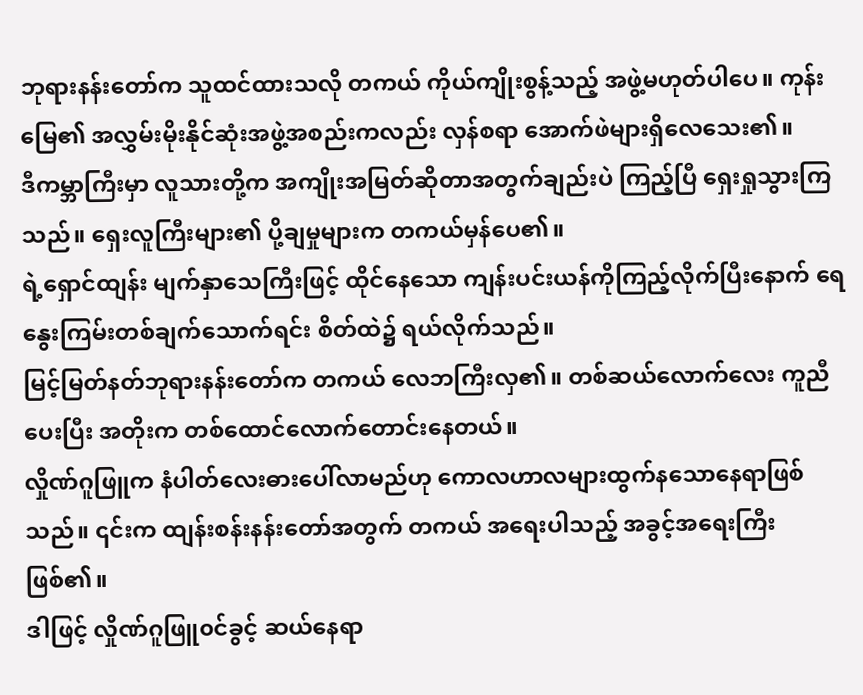ဘုရားနန်းတော်က သူထင်ထားသလို တကယ် ကိုယ်ကျိုးစွန့်သည့် အဖွဲ့မဟုတ်ပါပေ။ ကုန်းမြေ၏ အလွှမ်းမိုးနိုင်ဆုံးအဖွဲ့အစည်းကလည်း လှန်စရာ အောက်ဖဲများရှိလေသေး၏။
ဒီကမ္ဘာကြီးမှာ လူသားတို့က အကျိုးအမြတ်ဆိုတာအတွက်ချည်းပဲ ကြည့်ပြီ ရှေးရှုသွားကြသည်။ ရှေးလူကြီးများ၏ ပို့ချမှုများက တကယ်မှန်ပေ၏။
ရဲ့ရှောင်ထျန်း မျက်နှာသေကြီးဖြင့် ထိုင်နေသော ကျန်းပင်းယန်ကိုကြည့်လိုက်ပြီးနောက် ရေနွေးကြမ်းတစ်ချက်သောက်ရင်း စိတ်ထဲ၌ ရယ်လိုက်သည်။
မြင့်မြတ်နတ်ဘုရားနန်းတော်က တကယ် လေဘကြီးလှ၏။ တစ်ဆယ်လောက်လေး ကူညီပေးပြီး အတိုးက တစ်ထောင်လောက်တောင်းနေတယ်။
လှိုဏ်ဂူဖြူက နံပါတ်လေးဓားပေါ်လာမည်ဟု ကောလဟာလများထွက်နသောနေရာဖြစ်သည်။ ၎င်းက ထျန်းစန်းနန်းတော်အတွက် တကယ် အရေးပါသည့် အခွင့်အရေးကြီးဖြစ်၏။
ဒါဖြင့် လှိုဏ်ဂူဖြူ၀င်ခွင့် ဆယ်နေရာ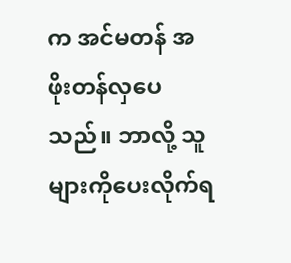က အင်မတန် အဖိုးတန်လှပေသည်။ ဘာလို့ သူများကိုပေးလိုက်ရ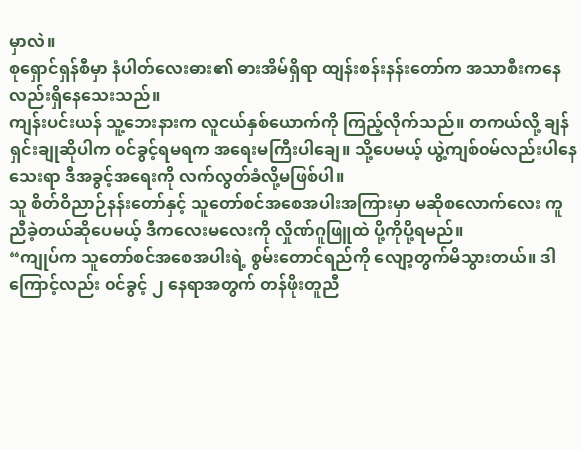မှာလဲ။
စုရှောင်ရှန်စီမှာ နံပါတ်လေးဓား၏ ဓားအိမ်ရှိရာ ထျန်းစန်းနန်းတော်က အသာစီးကနေလည်းရှိနေသေးသည်။
ကျန်းပင်းယန် သူ့ဘေးနားက လူငယ်နှစ်ယောက်ကို ကြည့်လိုက်သည်။ တကယ်လို့ ချန်ရှင်းချုဆိုပါက ၀င်ခွင့်ရမရက အရေးမကြီးပါချေ။ သို့ပေမယ့် ယွဲ့ကျစ်၀မ်လည်းပါနေသေးရာ ဒီအခွင့်အရေးကို လက်လွတ်ခံလို့မဖြစ်ပါ။
သူ စိတ်ဝိညာဉ်နန်းတော်နှင့် သူတော်စင်အစေအပါးအကြားမှာ မဆိုစလောက်လေး ကူညီခဲ့တယ်ဆိုပေမယ့် ဒီကလေးမလေးကို လှိုဏ်ဂူဖြူထဲ ပို့ကိုပို့ရမည်။
“ကျုပ်က သူတော်စင်အစေအပါးရဲ့ စွမ်းတောင်ရည်ကို လျော့တွက်မိသွားတယ်။ ဒါကြောင့်လည်း ၀င်ခွင့် ၂ နေရာအတွက် တန်ဖိုးတူညီ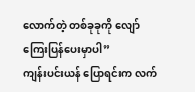လောက်တဲ့ တစ်ခုခုကို လျော်ကြေးပြန်ပေးမှာပါ”
ကျန်းပင်းယန် ပြောရင်းက လက်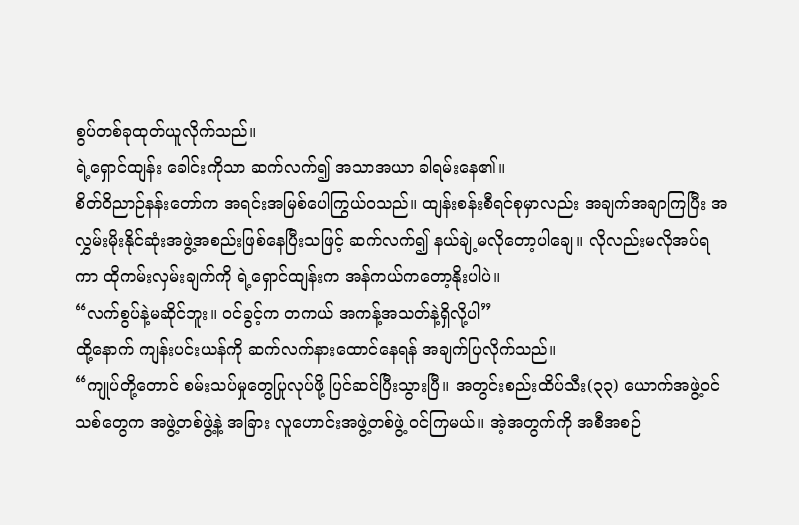စွပ်တစ်ခုထုတ်ယူလိုက်သည်။
ရဲ့ရှောင်ထျန်း ခေါင်းကိုသာ ဆက်လက်၍ အသာအယာ ခါရမ်းနေ၏။
စိတ်ဝိညာဉ်နန်းတော်က အရင်းအမြစ်ပေါကြွယ်၀သည်။ ထျန်းစန်းစီရင်စုမှာလည်း အချက်အချာကြပြီး အလွှမ်းမိုးနိုင်ဆုံးအဖွဲ့အစည်းဖြစ်နေပြီးသဖြင့် ဆက်လက်၍ နယ်ချဲ့မလိုတော့ပါချေ။ လိုလည်းမလိုအပ်ရကာ ထိုကမ်းလှမ်းချက်ကို ရဲ့ရှောင်ထျန်းက အန်ကယ်ကတော့နိုးပါပဲ။
“လက်စွပ်နဲ့မဆိုင်ဘူး။ ၀င်ခွင့်က တကယ် အကန့်အသတ်နဲ့ရှိလို့ပါ”
ထို့နောက် ကျန်းပင်းယန်ကို ဆက်လက်နားထောင်နေရန် အချက်ပြလိုက်သည်။
“ကျုပ်တို့တောင် စမ်းသပ်မှုတွေပြုလုပ်ဖို့ ပြင်ဆင်ပြီးသွားပြီ။ အတွင်းစည်းထိပ်သီး(၃၃) ယောက်အဖွဲ့၀င်သစ်တွေက အဖွဲ့တစ်ဖွဲ့နဲ့ အခြား လူဟောင်းအဖွဲ့တစ်ဖွဲ့ ၀င်ကြမယ်။ အဲ့အတွက်ကို အစီအစဉ်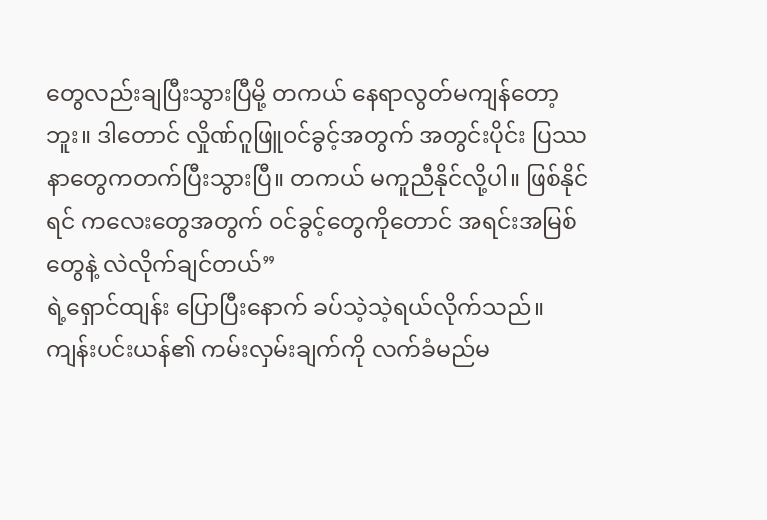တွေလည်းချပြီးသွားပြီမို့ တကယ် နေရာလွတ်မကျန်တော့ဘူး။ ဒါတောင် လှိုဏ်ဂူဖြူ၀င်ခွင့်အတွက် အတွင်းပိုင်း ပြဿနာတွေကတက်ပြီးသွားပြီ။ တကယ် မကူညီနိုင်လို့ပါ။ ဖြစ်နိုင်ရင် ကလေးတွေအတွက် ၀င်ခွင့်တွေကိုတောင် အရင်းအမြစ်တွေနဲ့ လဲလိုက်ချင်တယ်”
ရဲ့ရှောင်ထျန်း ပြောပြီးနောက် ခပ်သဲ့သဲ့ရယ်လိုက်သည်။ ကျန်းပင်းယန်၏ ကမ်းလှမ်းချက်ကို လက်ခံမည်မ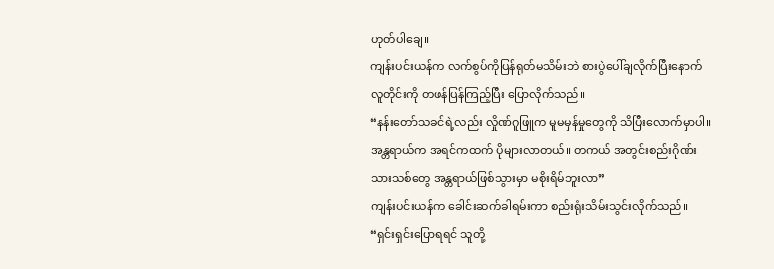ဟုတ်ပါချေ။
ကျန်းပင်းယန်က လက်စွပ်ကိုပြန်ရုတ်မသိမ်းဘဲ စားပွဲပေါ်ချလိုက်ပြီးနောက် လူတိုင်းကို တဖန်ပြန်ကြည့်ပြီး ပြောလိုက်သည်။
“နန်းတော်သခင်ရဲ့လည်း လှိုဏ်ဂူဖြူက မူမမှန်မှုတွေကို သိပြီးလောက်မှာပါ။ အန္တရာယ်က အရင်ကထက် ပိုများလာတယ်။ တကယ် အတွင်းစည်းဂိုဏ်းသားသစ်တွေ အန္တရာယ်ဖြစ်သွားမှာ မစိုးရိမ်ဘူးလာ”
ကျန်းပင်းယန်က ခေါင်းဆက်ခါရမ်းကာ စည်းရုံးသိမ်းသွင်းလိုက်သည်။ “ရှင်းရှင်းပြောရရင် သူတို့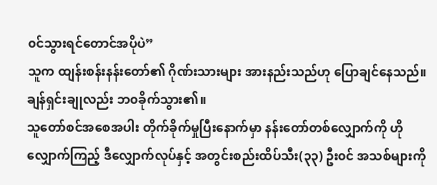၀င်သွားရင်တောင်အပိုပဲ”
သူက ထျန်းစန်းနန်းတော်၏ ဂိုဏ်းသားများ အားနည်းသည်ဟု ပြောချင်နေသည်။ ချန်ရှင်းချုလည်း ဘ၀ခိုက်သွား၏။
သူတော်စင်အစေအပါး တိုက်ခိုက်မှုပြီးနောက်မှာ နန်းတော်တစ်လျှောက်ကို ဟိုလျှောက်ကြည့် ဒီလျှောက်လုပ်နှင့် အတွင်းစည်းထိပ်သီး(၃၃) ဦး၀င် အသစ်များကို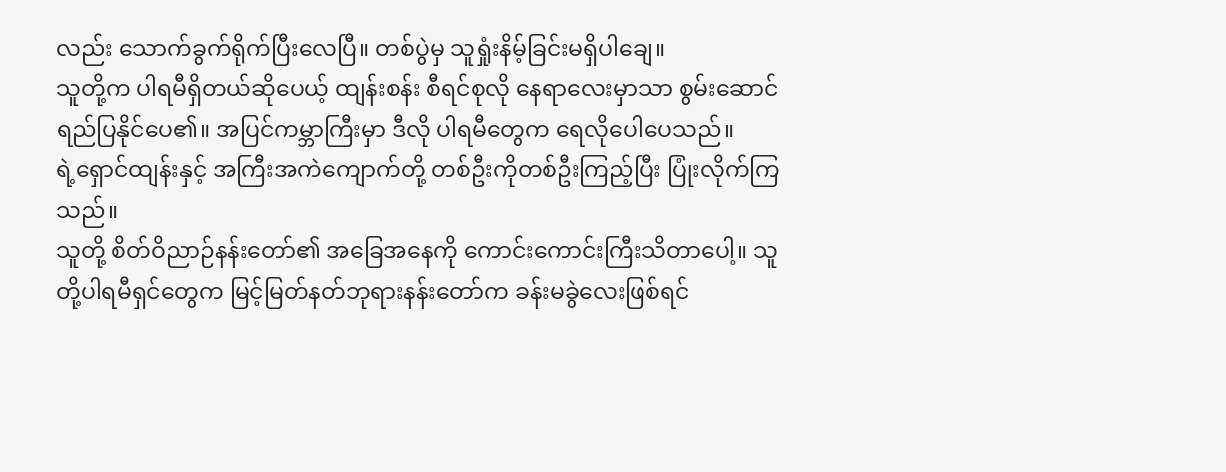လည်း သောက်ခွက်ရိုက်ပြီးလေပြီ။ တစ်ပွဲမှ သူရှုံးနိမ့်ခြင်းမရှိပါချေ။
သူတို့က ပါရမီရှိတယ်ဆိုပေယ့် ထျန်းစန်း စီရင်စုလို နေရာလေးမှာသာ စွမ်းဆောင်ရည်ပြနိုင်ပေ၏။ အပြင်ကမ္ဘာကြီးမှာ ဒီလို ပါရမီတွေက ရေလိုပေါပေသည်။
ရဲ့ရှောင်ထျန်းနှင့် အကြီးအကဲကျောက်တို့ တစ်ဦးကိုတစ်ဦးကြည့်ပြီး ပြုံးလိုက်ကြသည်။
သူတို့ စိတ်ဝိညာဉ်နန်းတော်၏ အခြေအနေကို ကောင်းကောင်းကြီးသိတာပေါ့။ သူတို့ပါရမီရှင်တွေက မြင့်မြတ်နတ်ဘုရားနန်းတော်က ခန်းမခွဲလေးဖြစ်ရင်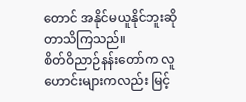တောင် အနိုင်မယူနိုင်ဘူးဆိုတာသိကြသည်။
စိတ်ဝိညာဉ်နန်းတော်က လူဟောင်းများကလည်း မြင့်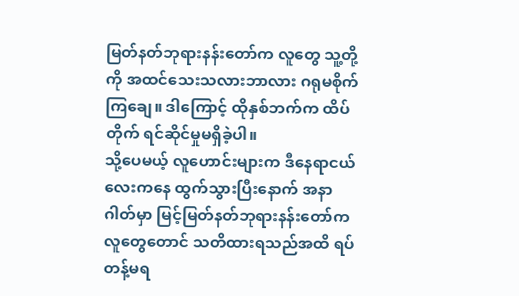မြတ်နတ်ဘုရားနန်းတော်က လူတွေ သူ့တို့ကို အထင်သေးသလားဘာလား ဂရုမစိုက်ကြချေ။ ဒါကြောင့် ထိုနှစ်ဘက်က ထိပ်တိုက် ရင်ဆိုင်မှုမရှိခဲ့ပါ။
သို့ပေမယ့် လူဟောင်းများက ဒီနေရာငယ်လေးကနေ ထွက်သွားပြီးနောက် အနာဂါတ်မှာ မြင့်မြတ်နတ်ဘုရားနန်းတော်ကလူတွေတောင် သတိထားရသည်အထိ ရပ်တန့်မရ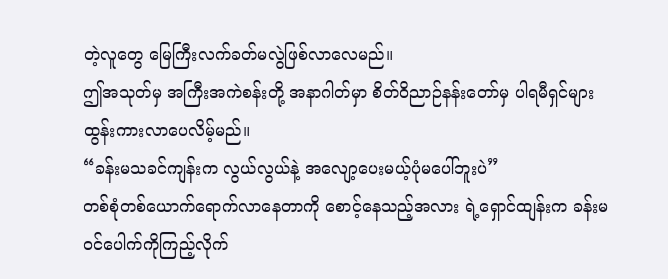တဲ့လူတွေ မြေကြီးလက်ခတ်မလွဲဖြစ်လာလေမည်။
ဤအသုတ်မှ အကြီးအကဲစန်းတို့ အနာဂါတ်မှာ စိတ်ဝိညာဉ်နန်းတော်မှ ပါရမီရှင်များ ထွန်းကားလာပေလိမ့်မည်။
“ခန်းမသခင်ကျန်းက လွယ်လွယ်နဲ့ အလျော့ပေးမယ့်ပုံမပေါ်ဘူးပဲ”
တစ်စုံတစ်ယောက်ရောက်လာနေတာကို စောင့်နေသည့်အလား ရဲ့ရှောင်ထျန်းက ခန်းမ ၀င်ပေါက်ကိုကြည့်လိုက်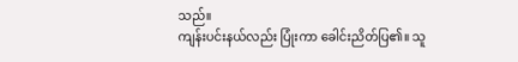သည်။
ကျန်းပင်းနယ်လည်း ပြုံးကာ ခေါင်းညိတ်ပြ၏။ သူ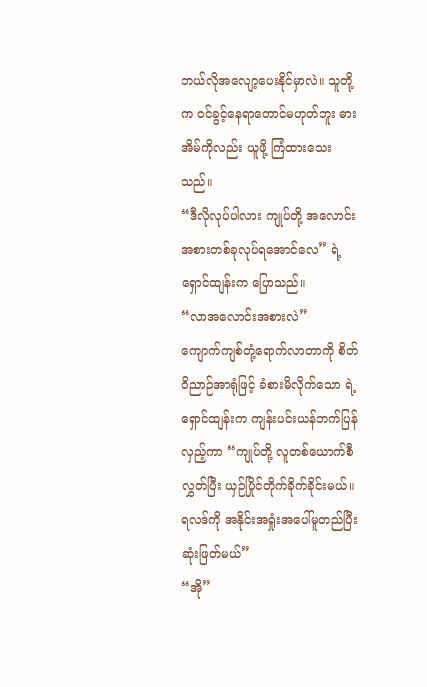ဘယ်လိုအလျော့ပေးနိုင်မှာလဲ။ သူတို့က ၀င်ခွင့်နေရာတောင်မဟုတ်ဘူး ဓားအိမ်ကိုလည်း ယူဖို့ ကြံထားသေးသည်။
“ဒီလိုလုပ်ပါလား ကျုပ်တို့ အလောင်းအစားတစ်ခုလုပ်ရအောင်လေ” ရဲ့ရှောင်ထျန်းက ပြောသည်။
“လာအလောင်းအစားလဲ”
ကျောက်ကျစ်တုံ့ရောက်လာတာကို စိတ်ဝိညာဉ်အာရုံဖြင့် ခံစားမိလိုက်သော ရဲ့ရှောင်ထျန်းက ကျန်းပင်းယန်ဘက်ပြန်လှည့်ကာ “ကျုပ်တို့ လူတစ်ယောက်စီလွှတ်ပြီး ယှဉ်ပြိုင်တိုက်ခိုက်ခိုင်းမယ်။ ရလဒ်ကို အနိုင်းအရှုံးအပေါ်မူတည်ပြီး ဆုံးဖြတ်မယ်”
“အို”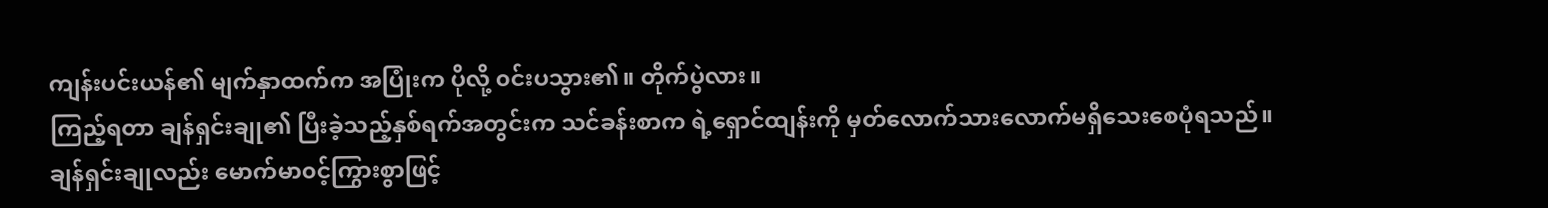ကျန်းပင်းယန်၏ မျက်နှာထက်က အပြုံးက ပိုလို့ ၀င်းပသွား၏။ တိုက်ပွဲလား။
ကြည့်ရတာ ချန်ရှင်းချု၏ ပြီးခဲ့သည့်နှစ်ရက်အတွင်းက သင်ခန်းစာက ရဲ့ရှောင်ထျန်းကို မှတ်လောက်သားလောက်မရှိသေးစေပုံရသည်။
ချန်ရှင်းချုလည်း မောက်မာ၀င့်ကြွားစွာဖြင့်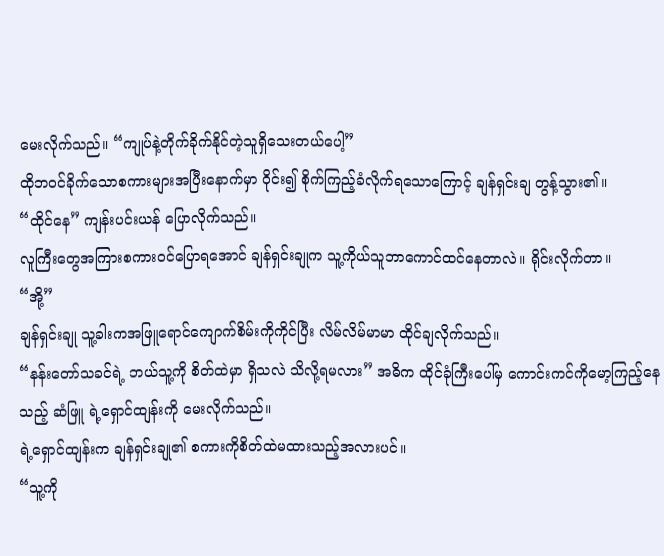မေးလိုက်သည်။ “ကျုပ်နဲ့တိုက်ခိုက်နိုင်တဲ့သူရှိသေးတယ်ပေါ့”
ထိုဘ၀င်ခိုက်သောစကားများအပြီးနောက်မှာ ဝိုင်း၍ စိုက်ကြည့်ခံလိုက်ရသောကြောင့် ချန်ရှင်းချ တွန့်သွား၏။
“ထိုင်နေ” ကျန်းပင်းယန် ပြောလိုက်သည်။
လူကြီးတွေအကြားစကား၀င်ပြောရအောင် ချန်ရှင်းချုက သူ့ကိုယ်သူဘာကောင်ထင်နေတာလဲ။ ရိုင်းလိုက်တာ။
“အို့”
ချန်ရှင်းချု သူ့ခါးကအဖြူရောင်ကျောက်စိမ်းကိုကိုင်ပြီး လိမ်လိမ်မာမာ ထိုင်ချလိုက်သည်။
“နန်းတော်သခင်ရဲ့ ဘယ်သူ့ကို စိတ်ထဲမှာ ရှိသလဲ သိလို့ရမလား” အဓိက ထိုင်ခုံကြီးပေါ်မှ ကောင်းကင်ကိုမော့ကြည့်နေသည့် ဆံဖြူ ရဲ့ရှောင်ထျန်းကို မေးလိုက်သည်။
ရဲ့ရှောင်ထျန်းက ချန်ရှင်းချု၏ စကားကိုစိတ်ထဲမထားသည့်အလားပင်။
“သူ့ကို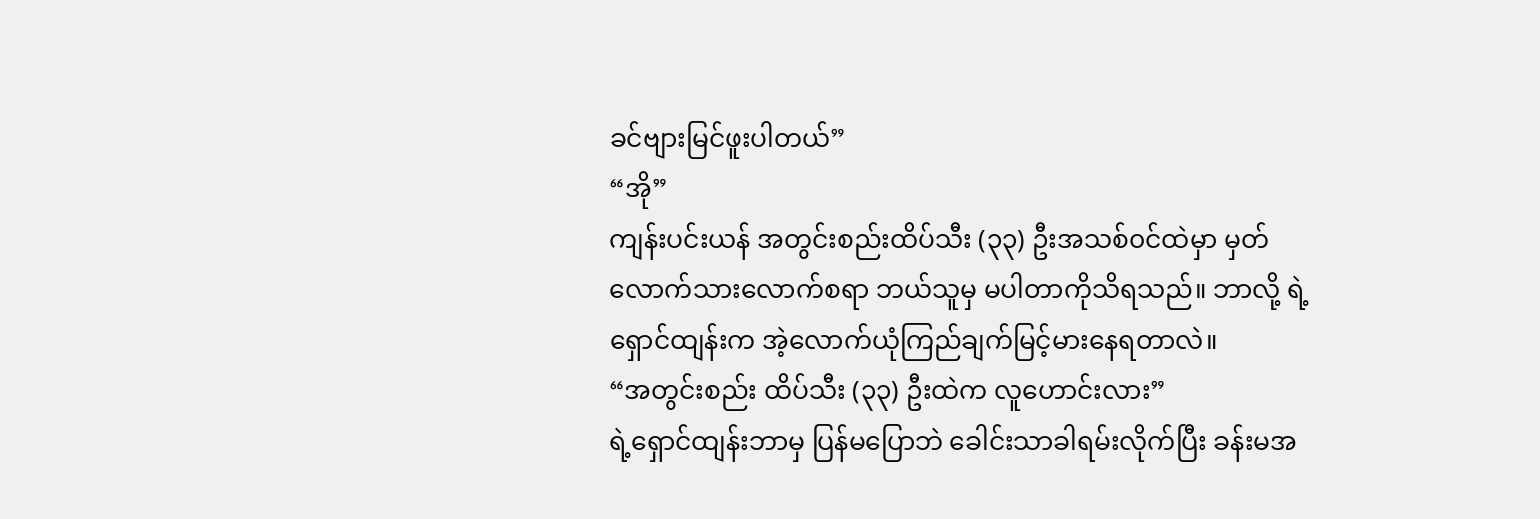ခင်ဗျားမြင်ဖူးပါတယ်”
“အို”
ကျန်းပင်းယန် အတွင်းစည်းထိပ်သီး (၃၃) ဦးအသစ်၀င်ထဲမှာ မှတ်လောက်သားလောက်စရာ ဘယ်သူမှ မပါတာကိုသိရသည်။ ဘာလို့ ရဲ့ရှောင်ထျန်းက အဲ့လောက်ယုံကြည်ချက်မြင့်မားနေရတာလဲ။
“အတွင်းစည်း ထိပ်သီး (၃၃) ဦးထဲက လူဟောင်းလား”
ရဲ့ရှောင်ထျန်းဘာမှ ပြန်မပြောဘဲ ခေါင်းသာခါရမ်းလိုက်ပြီး ခန်းမအ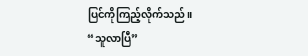ပြင်ကိုကြည့်လိုက်သည်။
“သူလာပြီ”